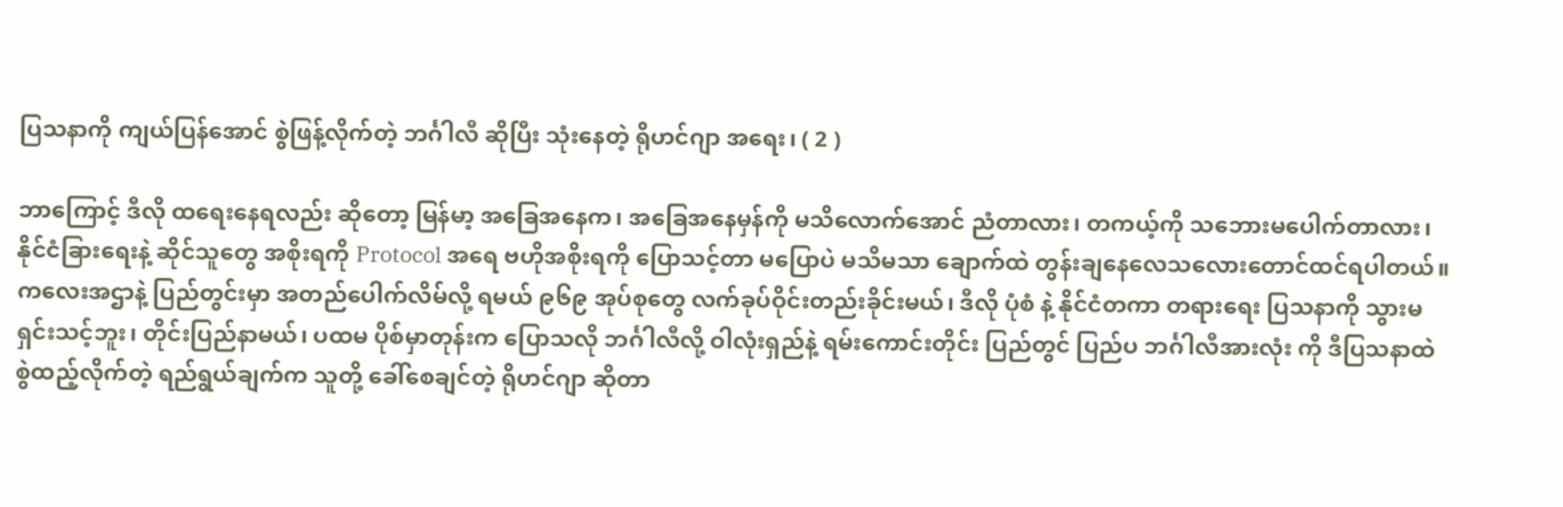ပြသနာကို ကျယ်ပြန်အောင် စွဲဖြန့်လိုက်တဲ့ ဘင်္ဂါလီ ဆိုပြီး သုံးနေတဲ့ ရိုဟင်ဂျာ အရေး၊ ( 2 )

ဘာကြောင့် ဒီလို ထရေးနေရလည်း ဆိုတော့ မြန်မာ့ အခြေအနေက၊ အခြေအနေမှန်ကို မသိလောက်အောင် ညံတာလား၊ တကယ့်ကို သဘေားမပေါက်တာလား၊ နိုင်ငံခြားရေးနဲ့ ဆိုင်သူတွေ အစိုးရကို Protocol အရေ ဗဟိုအစိုးရကို ပြောသင့်တာ မပြောပဲ မသိမသာ ချောက်ထဲ တွန်းချနေလေသလေားတောင်ထင်ရပါတယ်။ ကလေးအဌာနဲ့ ပြည်တွင်းမှာ အတည်ပေါက်လိမ်လို့ ရမယ် ၉၆၉ အုပ်စုတွေ လက်ခုပ်ဝိုင်းတည်းခိုင်းမယ်၊ ဒီလို ပုံစံ နဲ့ နိုင်ငံတကာ တရားရေး ပြသနာကို သွားမရှင်းသင့်ဘူး၊ တိုင်းပြည်နာမယ်၊ ပထမ ပိုစ်မှာတုန်းက ပြောသလို ဘင်္ဂါလီလို့ ဝါလုံးရှည်နဲ့ ရမ်းကောင်းတိုင်း ပြည်တွင် ပြည်ပ ဘင်္ဂါလီအားလုံး ကို ဒီပြသနာထဲ စွဲထည့်လိုက်တဲ့ ရည်ရွယ်ချက်က သူတို့ ခေါ်စေချင်တဲ့ ရိုဟင်ဂျာ ဆိုတာ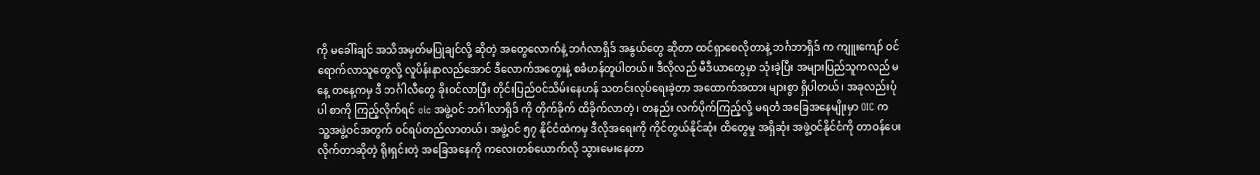ကို မခေါ်းချင် အသိအမှတ်မပြုချင်လို့ ဆိုတဲ့ အတွေလောက်နဲ့ ဘင်္ဂလာရှိဒ် အနွယ်တွေ ဆိုတာ ထင်ရှာစေလိုတာနဲ့ ဘင်္ဂဘာရှိဒ် က ကျူးကျော် ဝင်ရောက်လာသူတွေလို့ လူပိန်းနာလည်အောင် ဒီလောက်အတွေးနဲ့ စခဲံဟန်တူပါတယ်။ ဒီလိုလည် မီဒီယာတွေမှာ သုံးခဲ့ပြီး အများပြည်သူကလည် မနေ့ တနေ့ကမှ ဒီ ဘင်္ဂါလီတွေ ခိုးဝင်လာပြီး တိုင်းပြည်ဝင်သိမ်းနေဟန် သတင်းလုပ်ရေးခဲ့တာ အထောက်အထား များစွာ ရှိပါတယ်၊ အခုလည်းပုံပါ စာကို ကြည့်လိုက်ရင် oic အဖွဲ့ဝင် ဘင်္ဂါလာရှိဒ် ကို တိုက်ခိုက် ထိခိုက်လာတဲ့ ၊ တနည်း လက်ပိုက်ကြည့်လို့ မရတဲံ အခြေအနေမျိုးမှာ OIC က သူ့အဖွဲ့ဝင်အတွက် ဝင်ရပ်တည်လာတယ်၊ အဖွဲ့ဝင် ၅၇ နိုင်ငံထဲကမှ ဒီလိုအရေးကို ကိုင်တွယ်နိုင်ဆုံး ထိတွေမှု အရှိဆုံး အဖွဲ့ဝင်နိုင်ငံကို တာဝန်ပေးလိုက်တာဆိုတဲ့ ရိုးရှင်းတဲ့ အခြေအနေကို ကလေးတစ်ယောက်လို သွားမေးနေတာ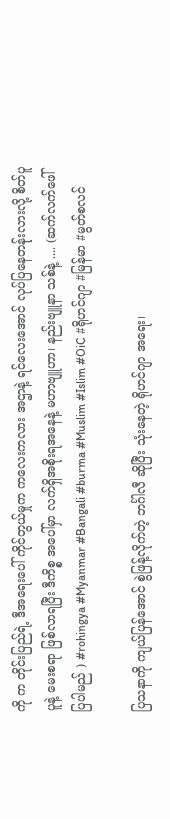ကို က တိုင်းပြည်ရဲ့ ဒီအရေးပေါ် ကိုင်တွယ်မှုက ကလေးကလား အဌာနဲ့ ရင်လေးအောင် လုပ်ပြနေတန်ုးလားလို့ စိတ်ပူပူနဲ့ မေးစရာ ဖြစ်လာရပြီး ဒီကိစ္စ အပေါ်မှာ လက်ရှိအစိုးရအနေနဲ့ မဟာဗျူဟာ၊ နည်းဗျူနာ သစ်နဲ့ .... (ဆက်လက်ဖေါ်ပြပါမည် ) #rohingya #Myanmar #Bangali #burma #Muslim #Islim #OiC #ရိုဟင်ဂျာ #မြန်မာ #မွတ်စလင်

ပြသနာကို ကျယ်ပြန်အောင် စွဲဖြန့်လိုက်တဲ့ ဘင်္ဂါလီ ဆိုပြီး သုံးနေတဲ့ ရိုဟင်ဂျာ အရေး၊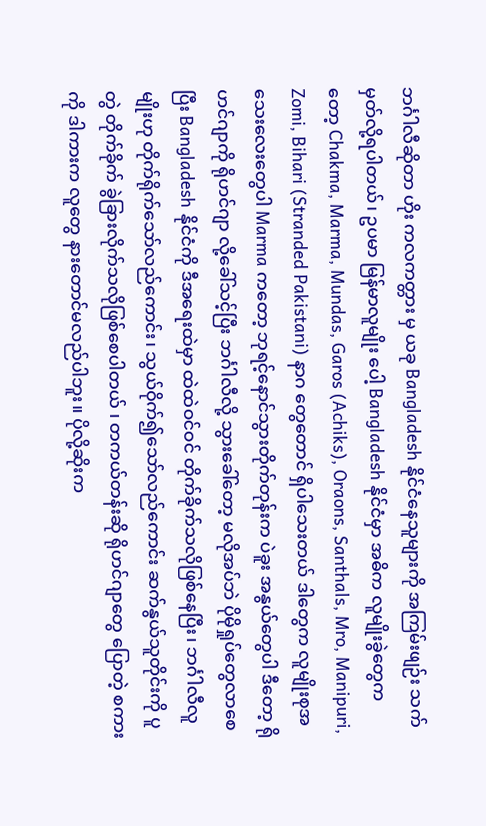ဘင်္ဂါလီဆိုတာ ဟိုး ကလကတ္တား မှ ယခု Bangladesh နိုင်ငံနေသူများကို အကြမ်းဖျဉ်း သက်မှတ်လို့ရပါတယ်၊ ဥပမာ မြန်မာလူမျိုး ပေါ့ Bangladesh နိုင်ငံမှာ အဓိက လူမျိုးခွဲတွေကတော့ Chakma, Marma, Mundas, Garos (Achiks), Oraons, Santhals, Mro, Manipuri, Zomi, Bihari (Stranded Pakistani) နာဂ တွေတောင် ရှိပါသေးတယ် ဒါတွေက လူမျိုးစုအသေးလေးတွေပါ Marma ကတော့ ဘုရင့်နောင်သွားတိုက်တုန်းက ပဲခူး အနွယ်တွေပါ ဒီတော့ ရိုဟင်ဂျာကို ရိုဟင်ဂျာ လို့ခေါ်သင့်ပြီး ဘင်္ဂါလီလို့ သွားခေါ်တော့ မလိုအပ်ဘဲ ပိုမိုရှုပ်တွေလာစေပြီး Bangladesh နိုင်ငံကို ဒီအရေးထဲမှာ ထဲထဲဝင်ဝင် တိုက်ခိုက်သလိုဖြစ်နေပြီး၊ ဘင်္ဂါလီလူမျိုးဟု တိုက်ရိုက်သော်လည်ကောင်း၊ သွယ်ဝိုက်၍သော်လည်ကောင်း ဆက်နွယ်သူတိုင်းကို ပူတွဲ တိုက်ခိုက် ခွဲခြားလိုက်သလိုဖြစ်စေပါတယ် ၊ တကယ်တန်းဆို ရိုဟင်ဂျာတွေ ပြောတဲ့ စကားကို ဒါကားက လူတွေ နားတောင်မလည်ပါဘူး။ ပိုလို့ဆိုးက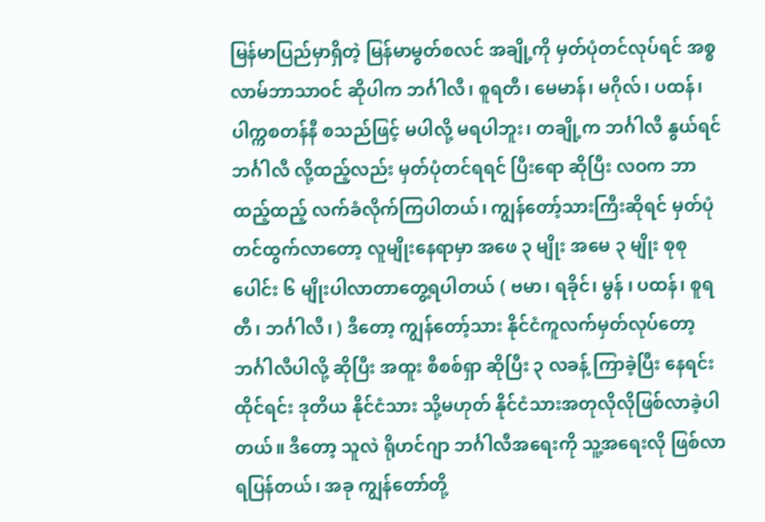မြန်မာပြည်မှာရှိတဲ့ မြန်မာမွတ်စလင် အချို့ကို မှတ်ပုံတင်လုပ်ရင် အစ္စလာမ်ဘာသာဝင် ဆိုပါက ဘင်္ဂါလီ၊ စူရတီ၊ မေမာန်၊ မဂိုလ်၊ ပထန်၊ ပါက္ကစတန်နီ စသည်ဖြင့် မပါလို့ မရပါဘူး၊ တချို့က ဘင်္ဂါလီ နွယ်ရင် ဘင်္ဂါလီ လို့ထည့်လည်း မှတ်ပုံတင်ရရင် ပြီးရော ဆိုပြီး လဝက ဘာထည့်ထည့် လက်ခံလိုက်ကြပါတယ်၊ ကျွန်တော့်သားကြီးဆိုရင် မှတ်ပုံတင်ထွက်လာတော့ လူမျိုးနေရာမှာ အဖေ ၃ မျိုး အမေ ၃ မျိုး စုစုပေါင်း ၆ မျိုးပါလာတာတွေ့ရပါတယ် ( ဗမာ၊ ရခိုင်၊ မွန် ၊ ပထန်၊ စူရတီ၊ ဘင်္ဂါလီ၊ ) ဒီတော့ ကျွန်တော့်သား နိုင်ငံကူလက်မှတ်လုပ်တော့ ဘင်္ဂါလီပါလို့ ဆိုပြီး အထူး စီစစ်ရှာ ဆိုပြီး ၃ လခန့် ကြာခဲ့ပြီး နေရင်း ထိုင်ရင်း ဒုတိယ နိုင်ငံသား သို့မဟုတ် နိုင်ငံသားအတုလိုလိုဖြစ်လာခဲ့ပါတယ်။ ဒီတော့ သူလဲ ရိုဟင်ဂျာ ဘင်္ဂါလီအရေးကို သူ့အရေးလို ဖြစ်လာရပြန်တယ်၊ အခု ကျွန်တော်တို့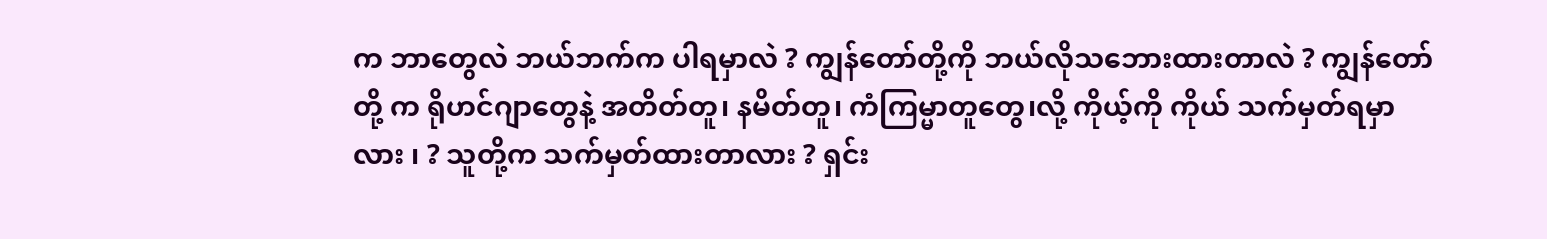က ဘာတွေလဲ ဘယ်ဘက်က ပါရမှာလဲ ? ကျွန်တော်တို့ကို ဘယ်လိုသဘေားထားတာလဲ ? ကျွန်တော်တို့ က ရိုဟင်ဂျာတွေနဲ့ အတိတ်တူ၊ နမိတ်တူ၊ ကံကြမ္မာတူတွေ၊လို့ ကိုယ့်ကို ကိုယ် သက်မှတ်ရမှာလား ၊ ? သူတို့က သက်မှတ်ထားတာလား ? ရှင်း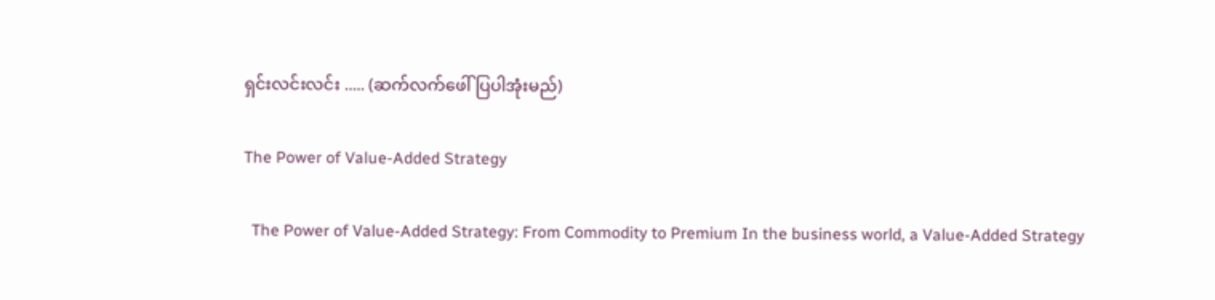ရှင်းလင်းလင်း ..... (ဆက်လက်ဖေါ်ပြပါအုံးမည်)

The Power of Value-Added Strategy

  The Power of Value-Added Strategy: From Commodity to Premium In the business world, a Value-Added Strategy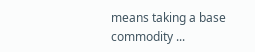means taking a base commodity ...